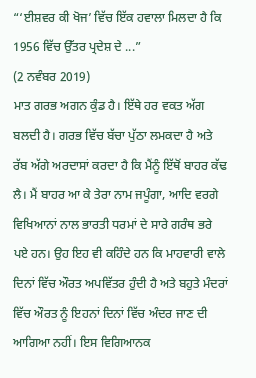“‘ਈਸ਼ਵਰ ਕੀ ਖੋਜ’ ਵਿੱਚ ਇੱਕ ਹਵਾਲਾ ਮਿਲਦਾ ਹੈ ਕਿ 1956 ਵਿੱਚ ਉੱਤਰ ਪ੍ਰਦੇਸ਼ ਦੇ ...”
(2 ਨਵੰਬਰ 2019)
ਮਾਤ ਗਰਭ ਅਗਨ ਕੁੰਡ ਹੈ। ਇੱਥੇ ਹਰ ਵਕਤ ਅੱਗ ਬਲਦੀ ਹੈ। ਗਰਭ ਵਿੱਚ ਬੱਚਾ ਪੁੱਠਾ ਲਮਕਦਾ ਹੈ ਅਤੇ ਰੱਬ ਅੱਗੇ ਅਰਦਾਸਾਂ ਕਰਦਾ ਹੈ ਕਿ ਮੈਂਨੂੰ ਇੱਥੋਂ ਬਾਹਰ ਕੱਢ ਲੈ। ਮੈਂ ਬਾਹਰ ਆ ਕੇ ਤੇਰਾ ਨਾਮ ਜਪੂੰਗਾ, ਆਦਿ ਵਰਗੇ ਵਿਖਿਆਨਾਂ ਨਾਲ ਭਾਰਤੀ ਧਰਮਾਂ ਦੇ ਸਾਰੇ ਗਰੰਥ ਭਰੇ ਪਏ ਹਨ। ਉਹ ਇਹ ਵੀ ਕਹਿੰਦੇ ਹਨ ਕਿ ਮਾਹਵਾਰੀ ਵਾਲੇ ਦਿਨਾਂ ਵਿੱਚ ਔਰਤ ਅਪਵਿੱਤਰ ਹੁੰਦੀ ਹੈ ਅਤੇ ਬਹੁਤੇ ਮੰਦਰਾਂ ਵਿੱਚ ਔਰਤ ਨੂੰ ਇਹਨਾਂ ਦਿਨਾਂ ਵਿੱਚ ਅੰਦਰ ਜਾਣ ਦੀ ਆਗਿਆ ਨਹੀਂ। ਇਸ ਵਿਗਿਆਨਕ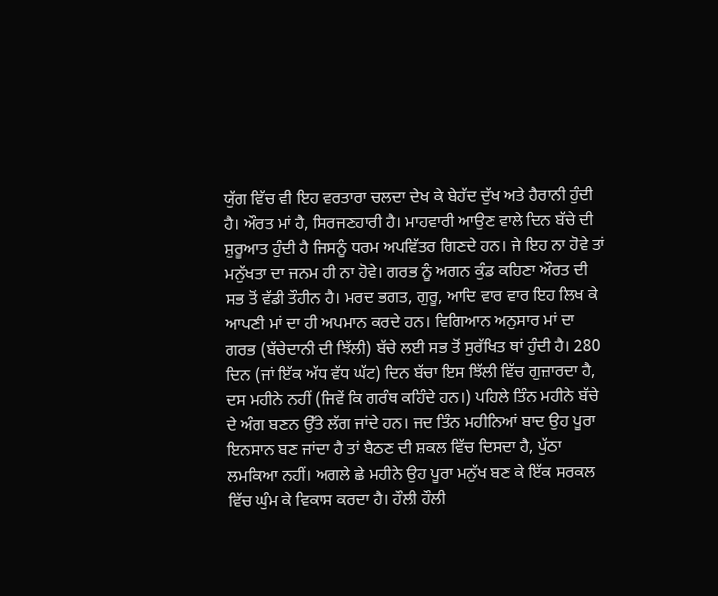ਯੁੱਗ ਵਿੱਚ ਵੀ ਇਹ ਵਰਤਾਰਾ ਚਲਦਾ ਦੇਖ ਕੇ ਬੇਹੱਦ ਦੁੱਖ ਅਤੇ ਹੈਰਾਨੀ ਹੁੰਦੀ ਹੈ। ਔਰਤ ਮਾਂ ਹੈ, ਸਿਰਜਣਹਾਰੀ ਹੈ। ਮਾਹਵਾਰੀ ਆਉਣ ਵਾਲੇ ਦਿਨ ਬੱਚੇ ਦੀ ਸ਼ੁਰੂਆਤ ਹੁੰਦੀ ਹੈ ਜਿਸਨੂੰ ਧਰਮ ਅਪਵਿੱਤਰ ਗਿਣਦੇ ਹਨ। ਜੇ ਇਹ ਨਾ ਹੋਵੇ ਤਾਂ ਮਨੁੱਖਤਾ ਦਾ ਜਨਮ ਹੀ ਨਾ ਹੋਵੇ। ਗਰਭ ਨੂੰ ਅਗਨ ਕੁੰਡ ਕਹਿਣਾ ਔਰਤ ਦੀ ਸਭ ਤੋਂ ਵੱਡੀ ਤੌਹੀਨ ਹੈ। ਮਰਦ ਭਗਤ, ਗੁਰੂ, ਆਦਿ ਵਾਰ ਵਾਰ ਇਹ ਲਿਖ ਕੇ ਆਪਣੀ ਮਾਂ ਦਾ ਹੀ ਅਪਮਾਨ ਕਰਦੇ ਹਨ। ਵਿਗਿਆਨ ਅਨੁਸਾਰ ਮਾਂ ਦਾ ਗਰਭ (ਬੱਚੇਦਾਨੀ ਦੀ ਝਿੱਲੀ) ਬੱਚੇ ਲਈ ਸਭ ਤੋਂ ਸੁਰੱਖਿਤ ਥਾਂ ਹੁੰਦੀ ਹੈ। 280 ਦਿਨ (ਜਾਂ ਇੱਕ ਅੱਧ ਵੱਧ ਘੱਟ) ਦਿਨ ਬੱਚਾ ਇਸ ਝਿੱਲੀ ਵਿੱਚ ਗੁਜ਼ਾਰਦਾ ਹੈ, ਦਸ ਮਹੀਨੇ ਨਹੀਂ (ਜਿਵੇਂ ਕਿ ਗਰੰਥ ਕਹਿੰਦੇ ਹਨ।) ਪਹਿਲੇ ਤਿੰਨ ਮਹੀਨੇ ਬੱਚੇ ਦੇ ਅੰਗ ਬਣਨ ਉੱਤੇ ਲੱਗ ਜਾਂਦੇ ਹਨ। ਜਦ ਤਿੰਨ ਮਹੀਨਿਆਂ ਬਾਦ ਉਹ ਪੂਰਾ ਇਨਸਾਨ ਬਣ ਜਾਂਦਾ ਹੈ ਤਾਂ ਬੈਠਣ ਦੀ ਸ਼ਕਲ ਵਿੱਚ ਦਿਸਦਾ ਹੈ, ਪੁੱਠਾ ਲਮਕਿਆ ਨਹੀਂ। ਅਗਲੇ ਛੇ ਮਹੀਨੇ ਉਹ ਪੂਰਾ ਮਨੁੱਖ ਬਣ ਕੇ ਇੱਕ ਸਰਕਲ ਵਿੱਚ ਘੁੰਮ ਕੇ ਵਿਕਾਸ ਕਰਦਾ ਹੈ। ਹੌਲੀ ਹੌਲੀ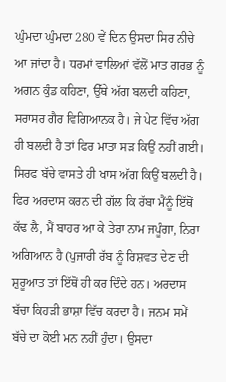ਘੁੰਮਦਾ ਘੁੰਮਦਾ 280 ਵੇਂ ਦਿਨ ਉਸਦਾ ਸਿਰ ਨੀਚੇ ਆ ਜਾਂਦਾ ਹੈ। ਧਰਮਾਂ ਵਾਲਿਆਂ ਵੱਲੋਂ ਮਾਤ ਗਰਭ ਨੂੰ ਅਗਨ ਕੁੰਡ ਕਹਿਣਾ, ਉੱਥੇ ਅੱਗ ਬਲਦੀ ਕਹਿਣਾ, ਸਰਾਸਰ ਗੈਰ ਵਿਗਿਆਨਕ ਹੈ। ਜੇ ਪੇਟ ਵਿੱਚ ਅੱਗ ਹੀ ਬਲਦੀ ਹੈ ਤਾਂ ਫਿਰ ਮਾਤਾ ਸੜ ਕਿਉਂ ਨਹੀਂ ਗਈ। ਸਿਰਫ ਬੱਚੇ ਵਾਸਤੇ ਹੀ ਖਾਸ ਅੱਗ ਕਿਉਂ ਬਲਦੀ ਹੈ। ਫਿਰ ਅਰਦਾਸ ਕਰਨ ਦੀ ਗੱਲ ਕਿ ਰੱਬਾ ਮੈਂਨੂੰ ਇੱਥੋਂ ਕੱਢ ਲੈ, ਮੈਂ ਬਾਹਰ ਆ ਕੇ ਤੇਰਾ ਨਾਮ ਜਪੂੰਗਾ, ਨਿਰਾ ਅਗਿਆਨ ਹੈ (ਪੁਜਾਰੀ ਰੱਬ ਨੂੰ ਰਿਸ਼ਵਤ ਦੇਣ ਦੀ ਸ਼ੁਰੂਆਤ ਤਾਂ ਇੱਥੋਂ ਹੀ ਕਰ ਦਿੰਦੇ ਹਨ। ਅਰਦਾਸ ਬੱਚਾ ਕਿਹੜੀ ਭਾਸ਼ਾ ਵਿੱਚ ਕਰਦਾ ਹੈ। ਜਨਮ ਸਮੇਂ ਬੱਚੇ ਦਾ ਕੋਈ ਮਨ ਨਹੀਂ ਹੁੰਦਾ। ਉਸਦਾ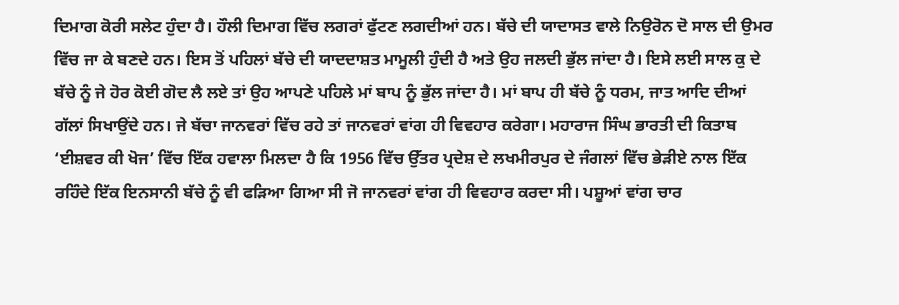ਦਿਮਾਗ ਕੋਰੀ ਸਲੇਟ ਹੁੰਦਾ ਹੈ। ਹੌਲੀ ਦਿਮਾਗ ਵਿੱਚ ਲਗਰਾਂ ਫੁੱਟਣ ਲਗਦੀਆਂ ਹਨ। ਬੱਚੇ ਦੀ ਯਾਦਾਸਤ ਵਾਲੇ ਨਿਉਰੋਨ ਦੋ ਸਾਲ ਦੀ ਉਮਰ ਵਿੱਚ ਜਾ ਕੇ ਬਣਦੇ ਹਨ। ਇਸ ਤੋਂ ਪਹਿਲਾਂ ਬੱਚੇ ਦੀ ਯਾਦਦਾਸ਼ਤ ਮਾਮੂਲੀ ਹੁੰਦੀ ਹੈ ਅਤੇ ਉਹ ਜਲਦੀ ਭੁੱਲ ਜਾਂਦਾ ਹੈ। ਇਸੇ ਲਈ ਸਾਲ ਕੁ ਦੇ ਬੱਚੇ ਨੂੰ ਜੇ ਹੋਰ ਕੋਈ ਗੋਦ ਲੈ ਲਏ ਤਾਂ ਉਹ ਆਪਣੇ ਪਹਿਲੇ ਮਾਂ ਬਾਪ ਨੂੰ ਭੁੱਲ ਜਾਂਦਾ ਹੈ। ਮਾਂ ਬਾਪ ਹੀ ਬੱਚੇ ਨੂੰ ਧਰਮ, ਜਾਤ ਆਦਿ ਦੀਆਂ ਗੱਲਾਂ ਸਿਖਾਉਂਦੇ ਹਨ। ਜੇ ਬੱਚਾ ਜਾਨਵਰਾਂ ਵਿੱਚ ਰਹੇ ਤਾਂ ਜਾਨਵਰਾਂ ਵਾਂਗ ਹੀ ਵਿਵਹਾਰ ਕਰੇਗਾ। ਮਹਾਰਾਜ ਸਿੰਘ ਭਾਰਤੀ ਦੀ ਕਿਤਾਬ ‘ਈਸ਼ਵਰ ਕੀ ਖੋਜ’ ਵਿੱਚ ਇੱਕ ਹਵਾਲਾ ਮਿਲਦਾ ਹੈ ਕਿ 1956 ਵਿੱਚ ਉੱਤਰ ਪ੍ਰਦੇਸ਼ ਦੇ ਲਖਮੀਰਪੁਰ ਦੇ ਜੰਗਲਾਂ ਵਿੱਚ ਭੇੜੀਏ ਨਾਲ ਇੱਕ ਰਹਿੰਦੇ ਇੱਕ ਇਨਸਾਨੀ ਬੱਚੇ ਨੂੰ ਵੀ ਫੜਿਆ ਗਿਆ ਸੀ ਜੋ ਜਾਨਵਰਾਂ ਵਾਂਗ ਹੀ ਵਿਵਹਾਰ ਕਰਦਾ ਸੀ। ਪਸ਼ੂਆਂ ਵਾਂਗ ਚਾਰ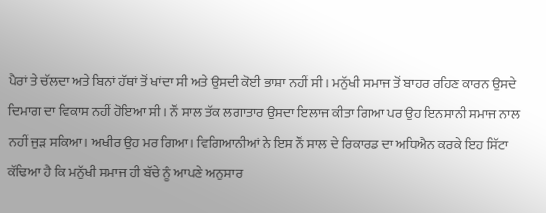ਪੈਰਾਂ ਤੇ ਚੱਲਦਾ ਅਤੇ ਬਿਨਾਂ ਹੱਥਾਂ ਤੋਂ ਖਾਂਦਾ ਸੀ ਅਤੇ ਉਸਦੀ ਕੋਈ ਭਾਸ਼ਾ ਨਹੀਂ ਸੀ। ਮਨੁੱਖੀ ਸਮਾਜ ਤੋਂ ਬਾਹਰ ਰਹਿਣ ਕਾਰਨ ਉਸਦੇ ਦਿਮਾਗ ਦਾ ਵਿਕਾਸ ਨਹੀਂ ਹੋਇਆ ਸੀ। ਨੌਂ ਸਾਲ ਤੱਕ ਲਗਾਤਾਰ ਉਸਦਾ ਇਲਾਜ ਕੀਤਾ ਗਿਆ ਪਰ ਉਹ ਇਨਸਾਨੀ ਸਮਾਜ ਨਾਲ ਨਹੀਂ ਜੁੜ ਸਕਿਆ। ਅਖੀਰ ਉਹ ਮਰ ਗਿਆ। ਵਿਗਿਆਨੀਆਂ ਨੇ ਇਸ ਨੌਂ ਸਾਲ ਦੇ ਰਿਕਾਰਡ ਦਾ ਅਧਿਐਨ ਕਰਕੇ ਇਹ ਸਿੱਟਾ ਕੱਢਿਆ ਹੈ ਕਿ ਮਨੁੱਖੀ ਸਮਾਜ ਹੀ ਬੱਚੇ ਨੂੰ ਆਪਣੇ ਅਨੁਸਾਰ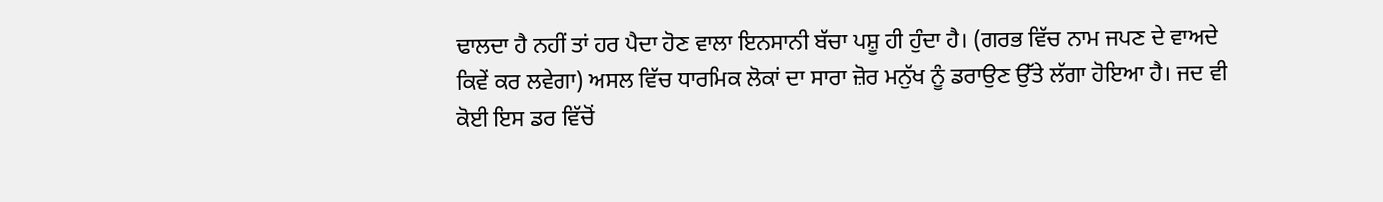ਢਾਲਦਾ ਹੈ ਨਹੀਂ ਤਾਂ ਹਰ ਪੈਦਾ ਹੋਣ ਵਾਲਾ ਇਨਸਾਨੀ ਬੱਚਾ ਪਸ਼ੂ ਹੀ ਹੁੰਦਾ ਹੈ। (ਗਰਭ ਵਿੱਚ ਨਾਮ ਜਪਣ ਦੇ ਵਾਅਦੇ ਕਿਵੇਂ ਕਰ ਲਵੇਗਾ) ਅਸਲ ਵਿੱਚ ਧਾਰਮਿਕ ਲੋਕਾਂ ਦਾ ਸਾਰਾ ਜ਼ੋਰ ਮਨੁੱਖ ਨੂੰ ਡਰਾਉਣ ਉੱਤੇ ਲੱਗਾ ਹੋਇਆ ਹੈ। ਜਦ ਵੀ ਕੋਈ ਇਸ ਡਰ ਵਿੱਚੋਂ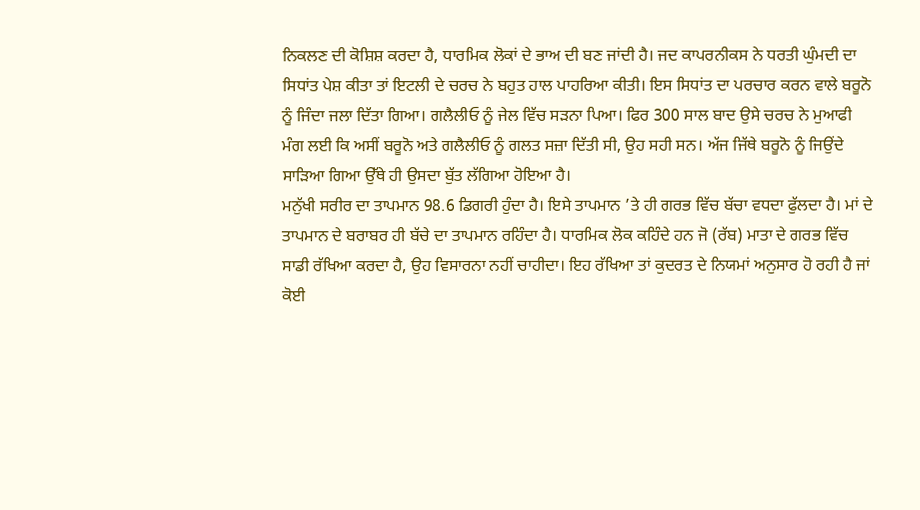ਨਿਕਲਣ ਦੀ ਕੋਸ਼ਿਸ਼ ਕਰਦਾ ਹੈ, ਧਾਰਮਿਕ ਲੋਕਾਂ ਦੇ ਭਾਅ ਦੀ ਬਣ ਜਾਂਦੀ ਹੈ। ਜਦ ਕਾਪਰਨੀਕਸ ਨੇ ਧਰਤੀ ਘੁੰਮਦੀ ਦਾ ਸਿਧਾਂਤ ਪੇਸ਼ ਕੀਤਾ ਤਾਂ ਇਟਲੀ ਦੇ ਚਰਚ ਨੇ ਬਹੁਤ ਹਾਲ ਪਾਹਰਿਆ ਕੀਤੀ। ਇਸ ਸਿਧਾਂਤ ਦਾ ਪਰਚਾਰ ਕਰਨ ਵਾਲੇ ਬਰੂਨੋ ਨੂੰ ਜਿੰਦਾ ਜਲਾ ਦਿੱਤਾ ਗਿਆ। ਗਲੈਲੀਓ ਨੂੰ ਜੇਲ ਵਿੱਚ ਸੜਨਾ ਪਿਆ। ਫਿਰ 300 ਸਾਲ ਬਾਦ ਉਸੇ ਚਰਚ ਨੇ ਮੁਆਫੀ ਮੰਗ ਲਈ ਕਿ ਅਸੀਂ ਬਰੂਨੋ ਅਤੇ ਗਲੈਲੀਓ ਨੂੰ ਗਲਤ ਸਜ਼ਾ ਦਿੱਤੀ ਸੀ, ਉਹ ਸਹੀ ਸਨ। ਅੱਜ ਜਿੱਥੇ ਬਰੂਨੋ ਨੂੰ ਜਿਉਂਦੇ ਸਾੜਿਆ ਗਿਆ ਉੱਥੇ ਹੀ ਉਸਦਾ ਬੁੱਤ ਲੱਗਿਆ ਹੋਇਆ ਹੈ।
ਮਨੁੱਖੀ ਸਰੀਰ ਦਾ ਤਾਪਮਾਨ 98.6 ਡਿਗਰੀ ਹੁੰਦਾ ਹੈ। ਇਸੇ ਤਾਪਮਾਨ ’ਤੇ ਹੀ ਗਰਭ ਵਿੱਚ ਬੱਚਾ ਵਧਦਾ ਫੁੱਲਦਾ ਹੈ। ਮਾਂ ਦੇ ਤਾਪਮਾਨ ਦੇ ਬਰਾਬਰ ਹੀ ਬੱਚੇ ਦਾ ਤਾਪਮਾਨ ਰਹਿੰਦਾ ਹੈ। ਧਾਰਮਿਕ ਲੋਕ ਕਹਿੰਦੇ ਹਨ ਜੋ (ਰੱਬ) ਮਾਤਾ ਦੇ ਗਰਭ ਵਿੱਚ ਸਾਡੀ ਰੱਖਿਆ ਕਰਦਾ ਹੈ, ਉਹ ਵਿਸਾਰਨਾ ਨਹੀਂ ਚਾਹੀਦਾ। ਇਹ ਰੱਖਿਆ ਤਾਂ ਕੁਦਰਤ ਦੇ ਨਿਯਮਾਂ ਅਨੁਸਾਰ ਹੋ ਰਹੀ ਹੈ ਜਾਂ ਕੋਈ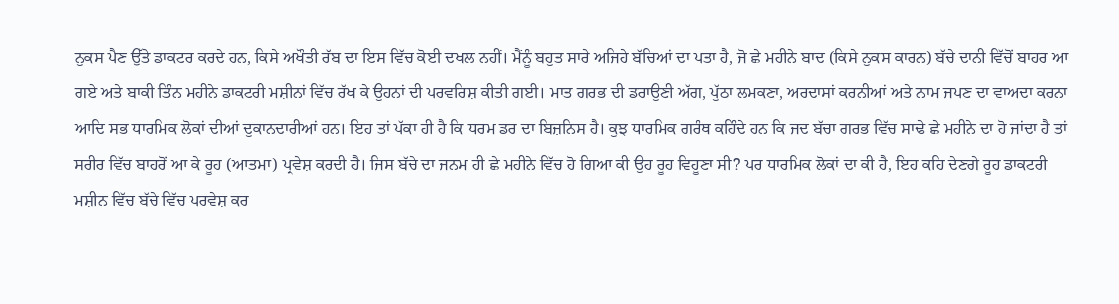ਨੁਕਸ ਪੈਣ ਉੱਤੇ ਡਾਕਟਰ ਕਰਦੇ ਹਨ, ਕਿਸੇ ਅਖੌਤੀ ਰੱਬ ਦਾ ਇਸ ਵਿੱਚ ਕੋਈ ਦਖਲ ਨਹੀਂ। ਮੈਂਨੂੰ ਬਹੁਤ ਸਾਰੇ ਅਜਿਹੇ ਬੱਚਿਆਂ ਦਾ ਪਤਾ ਹੈ, ਜੋ ਛੇ ਮਹੀਨੇ ਬਾਦ (ਕਿਸੇ ਨੁਕਸ ਕਾਰਨ) ਬੱਚੇ ਦਾਨੀ ਵਿੱਚੋਂ ਬਾਹਰ ਆ ਗਏ ਅਤੇ ਬਾਕੀ ਤਿੰਨ ਮਹੀਨੇ ਡਾਕਟਰੀ ਮਸ਼ੀਨਾਂ ਵਿੱਚ ਰੱਖ ਕੇ ਉਹਨਾਂ ਦੀ ਪਰਵਰਿਸ਼ ਕੀਤੀ ਗਈ। ਮਾਤ ਗਰਭ ਦੀ ਡਰਾਉਣੀ ਅੱਗ, ਪੁੱਠਾ ਲਮਕਣਾ, ਅਰਦਾਸਾਂ ਕਰਨੀਆਂ ਅਤੇ ਨਾਮ ਜਪਣ ਦਾ ਵਾਅਦਾ ਕਰਨਾ ਆਦਿ ਸਭ ਧਾਰਮਿਕ ਲੋਕਾਂ ਦੀਆਂ ਦੁਕਾਨਦਾਰੀਆਂ ਹਨ। ਇਹ ਤਾਂ ਪੱਕਾ ਹੀ ਹੈ ਕਿ ਧਰਮ ਡਰ ਦਾ ਬਿਜ਼ਨਿਸ ਹੈ। ਕੁਝ ਧਾਰਮਿਕ ਗਰੰਥ ਕਹਿੰਦੇ ਹਨ ਕਿ ਜਦ ਬੱਚਾ ਗਰਭ ਵਿੱਚ ਸਾਢੇ ਛੇ ਮਹੀਨੇ ਦਾ ਹੋ ਜਾਂਦਾ ਹੈ ਤਾਂ ਸਰੀਰ ਵਿੱਚ ਬਾਹਰੋਂ ਆ ਕੇ ਰੂਹ (ਆਤਮਾ) ਪ੍ਰਵੇਸ਼ ਕਰਦੀ ਹੈ। ਜਿਸ ਬੱਚੇ ਦਾ ਜਨਮ ਹੀ ਛੇ ਮਹੀਨੇ ਵਿੱਚ ਹੋ ਗਿਆ ਕੀ ਉਹ ਰੂਹ ਵਿਹੂਣਾ ਸੀ? ਪਰ ਧਾਰਮਿਕ ਲੋਕਾਂ ਦਾ ਕੀ ਹੈ, ਇਹ ਕਹਿ ਦੇਣਗੇ ਰੂਹ ਡਾਕਟਰੀ ਮਸ਼ੀਨ ਵਿੱਚ ਬੱਚੇ ਵਿੱਚ ਪਰਵੇਸ਼ ਕਰ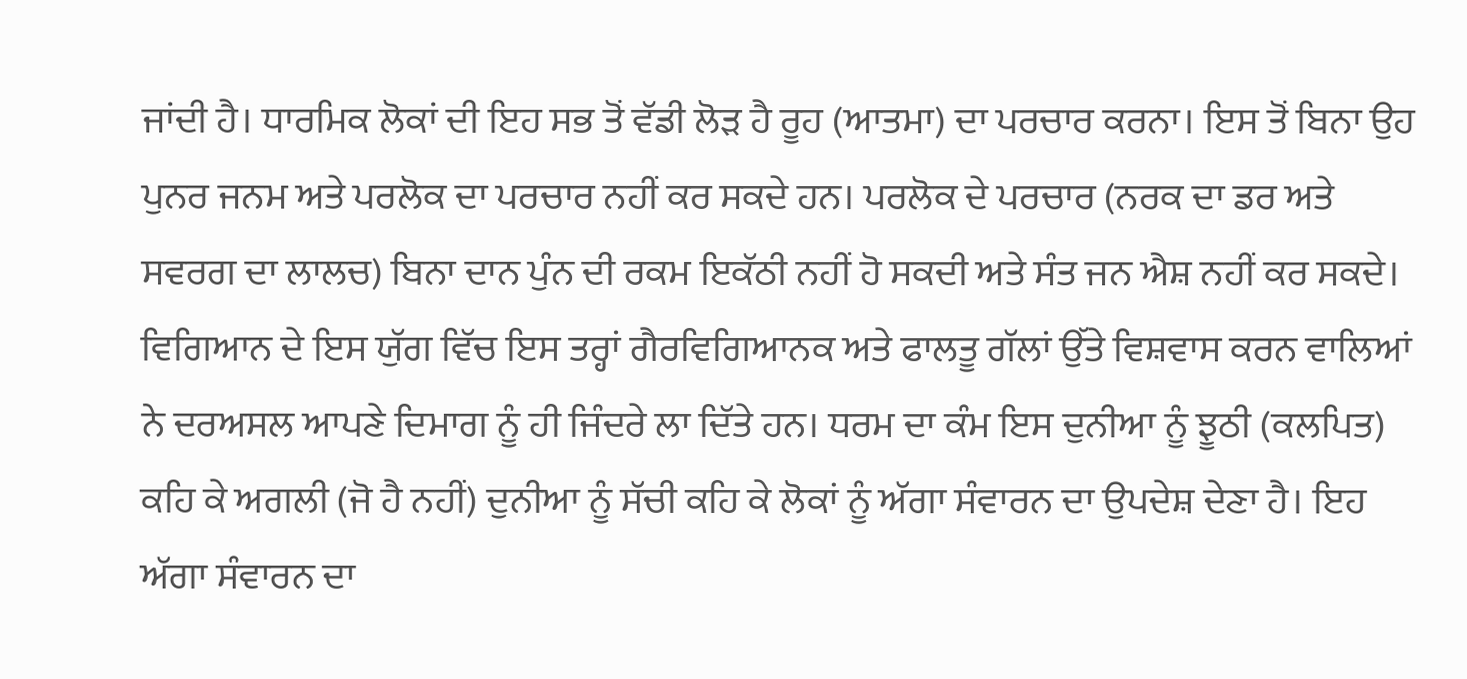ਜਾਂਦੀ ਹੈ। ਧਾਰਮਿਕ ਲੋਕਾਂ ਦੀ ਇਹ ਸਭ ਤੋਂ ਵੱਡੀ ਲੋੜ ਹੈ ਰੂਹ (ਆਤਮਾ) ਦਾ ਪਰਚਾਰ ਕਰਨਾ। ਇਸ ਤੋਂ ਬਿਨਾ ਉਹ ਪੁਨਰ ਜਨਮ ਅਤੇ ਪਰਲੋਕ ਦਾ ਪਰਚਾਰ ਨਹੀਂ ਕਰ ਸਕਦੇ ਹਨ। ਪਰਲੋਕ ਦੇ ਪਰਚਾਰ (ਨਰਕ ਦਾ ਡਰ ਅਤੇ ਸਵਰਗ ਦਾ ਲਾਲਚ) ਬਿਨਾ ਦਾਨ ਪੁੰਨ ਦੀ ਰਕਮ ਇਕੱਠੀ ਨਹੀਂ ਹੋ ਸਕਦੀ ਅਤੇ ਸੰਤ ਜਨ ਐਸ਼ ਨਹੀਂ ਕਰ ਸਕਦੇ। ਵਿਗਿਆਨ ਦੇ ਇਸ ਯੁੱਗ ਵਿੱਚ ਇਸ ਤਰ੍ਹਾਂ ਗੈਰਵਿਗਿਆਨਕ ਅਤੇ ਫਾਲਤੂ ਗੱਲਾਂ ਉੱਤੇ ਵਿਸ਼ਵਾਸ ਕਰਨ ਵਾਲਿਆਂ ਨੇ ਦਰਅਸਲ ਆਪਣੇ ਦਿਮਾਗ ਨੂੰ ਹੀ ਜਿੰਦਰੇ ਲਾ ਦਿੱਤੇ ਹਨ। ਧਰਮ ਦਾ ਕੰਮ ਇਸ ਦੁਨੀਆ ਨੂੰ ਝੂਠੀ (ਕਲਪਿਤ) ਕਹਿ ਕੇ ਅਗਲੀ (ਜੋ ਹੈ ਨਹੀਂ) ਦੁਨੀਆ ਨੂੰ ਸੱਚੀ ਕਹਿ ਕੇ ਲੋਕਾਂ ਨੂੰ ਅੱਗਾ ਸੰਵਾਰਨ ਦਾ ਉਪਦੇਸ਼ ਦੇਣਾ ਹੈ। ਇਹ ਅੱਗਾ ਸੰਵਾਰਨ ਦਾ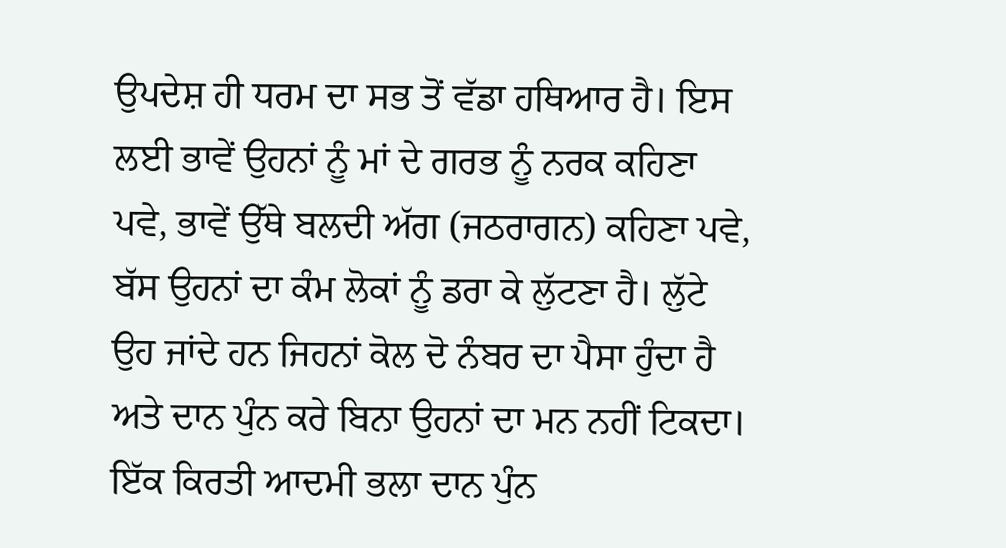ਉਪਦੇਸ਼ ਹੀ ਧਰਮ ਦਾ ਸਭ ਤੋਂ ਵੱਡਾ ਹਥਿਆਰ ਹੈ। ਇਸ ਲਈ ਭਾਵੇਂ ਉਹਨਾਂ ਨੂੰ ਮਾਂ ਦੇ ਗਰਭ ਨੂੰ ਨਰਕ ਕਹਿਣਾ ਪਵੇ, ਭਾਵੇਂ ਉੱਥੇ ਬਲਦੀ ਅੱਗ (ਜਠਰਾਗਨ) ਕਹਿਣਾ ਪਵੇ, ਬੱਸ ਉਹਨਾਂ ਦਾ ਕੰਮ ਲੋਕਾਂ ਨੂੰ ਡਰਾ ਕੇ ਲੁੱਟਣਾ ਹੈ। ਲੁੱਟੇ ਉਹ ਜਾਂਦੇ ਹਨ ਜਿਹਨਾਂ ਕੋਲ ਦੋ ਨੰਬਰ ਦਾ ਪੈਸਾ ਹੁੰਦਾ ਹੈ ਅਤੇ ਦਾਨ ਪੁੰਨ ਕਰੇ ਬਿਨਾ ਉਹਨਾਂ ਦਾ ਮਨ ਨਹੀਂ ਟਿਕਦਾ। ਇੱਕ ਕਿਰਤੀ ਆਦਮੀ ਭਲਾ ਦਾਨ ਪੁੰਨ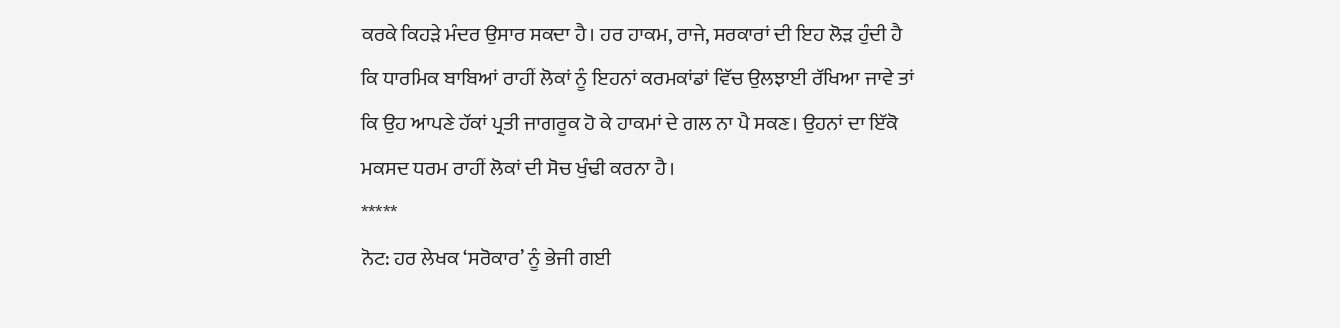ਕਰਕੇ ਕਿਹੜੇ ਮੰਦਰ ਉਸਾਰ ਸਕਦਾ ਹੈ। ਹਰ ਹਾਕਮ, ਰਾਜੇ, ਸਰਕਾਰਾਂ ਦੀ ਇਹ ਲੋੜ ਹੁੰਦੀ ਹੈ ਕਿ ਧਾਰਮਿਕ ਬਾਬਿਆਂ ਰਾਹੀਂ ਲੋਕਾਂ ਨੂੰ ਇਹਨਾਂ ਕਰਮਕਾਂਡਾਂ ਵਿੱਚ ਉਲਝਾਈ ਰੱਖਿਆ ਜਾਵੇ ਤਾਂ ਕਿ ਉਹ ਆਪਣੇ ਹੱਕਾਂ ਪ੍ਰਤੀ ਜਾਗਰੂਕ ਹੋ ਕੇ ਹਾਕਮਾਂ ਦੇ ਗਲ ਨਾ ਪੈ ਸਕਣ। ਉਹਨਾਂ ਦਾ ਇੱਕੋ ਮਕਸਦ ਧਰਮ ਰਾਹੀਂ ਲੋਕਾਂ ਦੀ ਸੋਚ ਖੁੰਢੀ ਕਰਨਾ ਹੈ।
*****
ਨੋਟ: ਹਰ ਲੇਖਕ ‘ਸਰੋਕਾਰ’ ਨੂੰ ਭੇਜੀ ਗਈ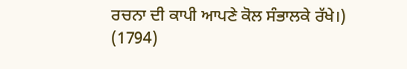ਰਚਨਾ ਦੀ ਕਾਪੀ ਆਪਣੇ ਕੋਲ ਸੰਭਾਲਕੇ ਰੱਖੇ।)
(1794)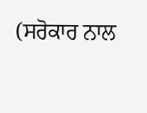(ਸਰੋਕਾਰ ਨਾਲ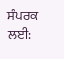ਸੰਪਰਕ ਲਈ: